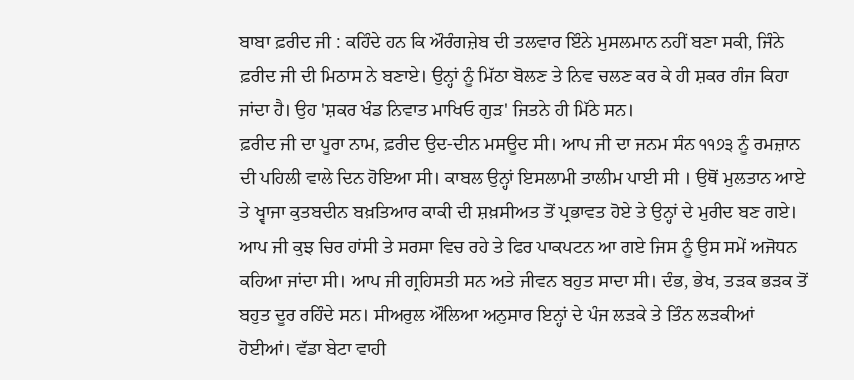ਬਾਬਾ ਫ਼ਰੀਦ ਜੀ : ਕਹਿੰਦੇ ਹਨ ਕਿ ਔਰੰਗਜ਼ੇਬ ਦੀ ਤਲਵਾਰ ਇੰਨੇ ਮੁਸਲਮਾਨ ਨਹੀਂ ਬਣਾ ਸਕੀ, ਜਿੰਨੇ ਫ਼ਰੀਦ ਜੀ ਦੀ ਮਿਠਾਸ ਨੇ ਬਣਾਏ। ਉਨ੍ਹਾਂ ਨੂੰ ਮਿੱਠਾ ਬੋਲਣ ਤੇ ਨਿਵ ਚਲਣ ਕਰ ਕੇ ਹੀ ਸ਼ਕਰ ਗੰਜ ਕਿਹਾ ਜਾਂਦਾ ਹੈ। ਉਹ 'ਸ਼ਕਰ ਖੰਡ ਨਿਵਾਤ ਮਾਖਿਓ ਗੁੜ' ਜਿਤਨੇ ਹੀ ਮਿੱਠੇ ਸਨ।
ਫ਼ਰੀਦ ਜੀ ਦਾ ਪੂਰਾ ਨਾਮ, ਫ਼ਰੀਦ ਉਦ-ਦੀਨ ਮਸਊਦ ਸੀ। ਆਪ ਜੀ ਦਾ ਜਨਮ ਸੰਨ ੧੧੭੩ ਨੂੰ ਰਮਜ਼ਾਨ ਦੀ ਪਹਿਲੀ ਵਾਲੇ ਦਿਨ ਹੋਇਆ ਸੀ। ਕਾਬਲ ਉਨ੍ਹਾਂ ਇਸਲਾਮੀ ਤਾਲੀਮ ਪਾਈ ਸੀ । ਉਥੋਂ ਮੁਲਤਾਨ ਆਏ ਤੇ ਖ੍ਵਾਜਾ ਕੁਤਬਦੀਨ ਬਖ਼ਤਿਆਰ ਕਾਕੀ ਦੀ ਸ਼ਖ਼ਸੀਅਤ ਤੋਂ ਪ੍ਰਭਾਵਤ ਹੋਏ ਤੇ ਉਨ੍ਹਾਂ ਦੇ ਮੁਰੀਦ ਬਣ ਗਏ। ਆਪ ਜੀ ਕੁਝ ਚਿਰ ਹਾਂਸੀ ਤੇ ਸਰਸਾ ਵਿਚ ਰਹੇ ਤੇ ਫਿਰ ਪਾਕਪਟਨ ਆ ਗਏ ਜਿਸ ਨੂੰ ਉਸ ਸਮੇਂ ਅਜੋਧਨ ਕਹਿਆ ਜਾਂਦਾ ਸੀ। ਆਪ ਜੀ ਗ੍ਰਹਿਸਤੀ ਸਨ ਅਤੇ ਜੀਵਨ ਬਹੁਤ ਸਾਦਾ ਸੀ। ਦੰਭ, ਭੇਖ, ਤੜਕ ਭੜਕ ਤੋਂ ਬਹੁਤ ਦੂਰ ਰਹਿੰਦੇ ਸਨ। ਸੀਅਰੁਲ ਔਲਿਆ ਅਨੁਸਾਰ ਇਨ੍ਹਾਂ ਦੇ ਪੰਜ ਲੜਕੇ ਤੇ ਤਿੰਨ ਲੜਕੀਆਂ ਹੋਈਆਂ। ਵੱਡਾ ਬੇਟਾ ਵਾਹੀ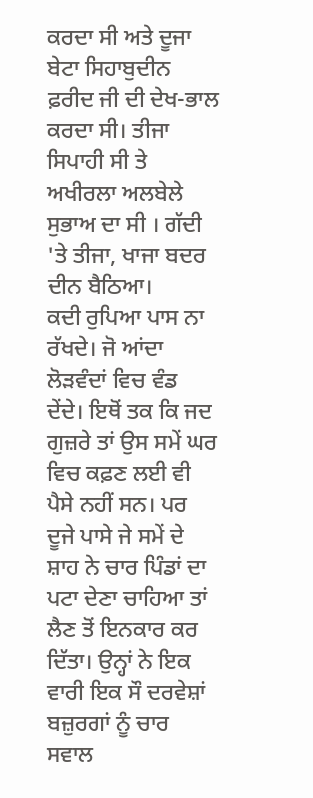ਕਰਦਾ ਸੀ ਅਤੇ ਦੂਜਾ ਬੇਟਾ ਸਿਹਾਬੁਦੀਨ ਫ਼ਰੀਦ ਜੀ ਦੀ ਦੇਖ-ਭਾਲ ਕਰਦਾ ਸੀ। ਤੀਜਾ ਸਿਪਾਹੀ ਸੀ ਤੇ ਅਖੀਰਲਾ ਅਲਬੇਲੇ ਸੁਭਾਅ ਦਾ ਸੀ । ਗੱਦੀ 'ਤੇ ਤੀਜਾ, ਖਾਜਾ ਬਦਰ ਦੀਨ ਬੈਠਿਆ।
ਕਦੀ ਰੁਪਿਆ ਪਾਸ ਨਾ ਰੱਖਦੇ। ਜੋ ਆਂਦਾ ਲੋੜਵੰਦਾਂ ਵਿਚ ਵੰਡ ਦੇਂਦੇ। ਇਥੋਂ ਤਕ ਕਿ ਜਦ ਗੁਜ਼ਰੇ ਤਾਂ ਉਸ ਸਮੇਂ ਘਰ ਵਿਚ ਕਫ਼ਣ ਲਈ ਵੀ ਪੈਸੇ ਨਹੀਂ ਸਨ। ਪਰ ਦੂਜੇ ਪਾਸੇ ਜੇ ਸਮੇਂ ਦੇ ਸ਼ਾਹ ਨੇ ਚਾਰ ਪਿੰਡਾਂ ਦਾ ਪਟਾ ਦੇਣਾ ਚਾਹਿਆ ਤਾਂ ਲੈਣ ਤੋਂ ਇਨਕਾਰ ਕਰ ਦਿੱਤਾ। ਉਨ੍ਹਾਂ ਨੇ ਇਕ ਵਾਰੀ ਇਕ ਸੌ ਦਰਵੇਸ਼ਾਂ ਬਜ਼ੁਰਗਾਂ ਨੂੰ ਚਾਰ ਸਵਾਲ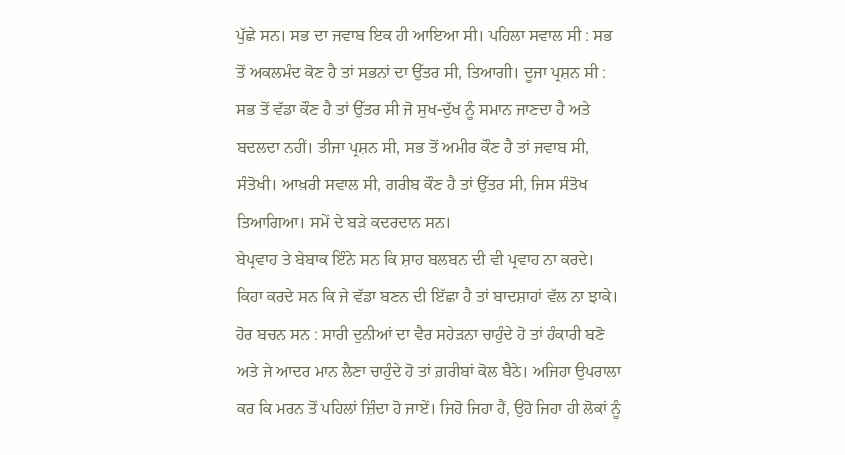ਪੁੱਛੇ ਸਨ। ਸਭ ਦਾ ਜਵਾਬ ਇਕ ਹੀ ਆਇਆ ਸੀ। ਪਹਿਲਾ ਸਵਾਲ ਸੀ : ਸਭ ਤੋਂ ਅਕਲਮੰਦ ਕੋਣ ਹੈ ਤਾਂ ਸਭਨਾਂ ਦਾ ਉੱਤਰ ਸੀ, ਤਿਆਗੀ। ਦੂਜਾ ਪ੍ਰਸ਼ਨ ਸੀ : ਸਭ ਤੋਂ ਵੱਡਾ ਕੌਣ ਹੈ ਤਾਂ ਉੱਤਰ ਸੀ ਜੋ ਸੁਖ-ਦੁੱਖ ਨੂੰ ਸਮਾਨ ਜਾਣਦਾ ਹੈ ਅਤੇ ਬਦਲਦਾ ਨਹੀਂ। ਤੀਜਾ ਪ੍ਰਸ਼ਨ ਸੀ, ਸਭ ਤੋਂ ਅਮੀਰ ਕੌਣ ਹੈ ਤਾਂ ਜਵਾਬ ਸੀ, ਸੰਤੋਖੀ। ਆਖ਼ਰੀ ਸਵਾਲ ਸੀ, ਗਰੀਬ ਕੌਣ ਹੈ ਤਾਂ ਉੱਤਰ ਸੀ, ਜਿਸ ਸੰਤੋਖ ਤਿਆਗਿਆ। ਸਮੇਂ ਦੇ ਬੜੇ ਕਦਰਦਾਨ ਸਨ।
ਬੇਪ੍ਰਵਾਹ ਤੇ ਬੇਬਾਕ ਇੰਨੇ ਸਨ ਕਿ ਸ਼ਾਹ ਬਲਬਨ ਦੀ ਵੀ ਪ੍ਰਵਾਹ ਨਾ ਕਰਦੇ। ਕਿਹਾ ਕਰਦੇ ਸਨ ਕਿ ਜੇ ਵੱਡਾ ਬਣਨ ਦੀ ਇੱਛਾ ਹੈ ਤਾਂ ਬਾਦਸ਼ਾਹਾਂ ਵੱਲ ਨਾ ਝਾਕੇ। ਹੋਰ ਬਚਨ ਸਨ : ਸਾਰੀ ਦੁਨੀਆਂ ਦਾ ਵੈਰ ਸਹੇੜਨਾ ਚਾਹੁੰਦੇ ਹੋ ਤਾਂ ਹੰਕਾਰੀ ਬਣੋ ਅਤੇ ਜੇ ਆਦਰ ਮਾਨ ਲੈਣਾ ਚਾਹੁੰਦੇ ਹੋ ਤਾਂ ਗ਼ਰੀਬਾਂ ਕੋਲ ਬੈਠੇ। ਅਜਿਹਾ ਉਪਰਾਲਾ ਕਰ ਕਿ ਮਰਨ ਤੋਂ ਪਹਿਲਾਂ ਜ਼ਿੰਦਾ ਹੋ ਜਾਏਂ। ਜਿਹੋ ਜਿਹਾ ਹੈਂ, ਉਹੋ ਜਿਹਾ ਹੀ ਲੋਕਾਂ ਨੂੰ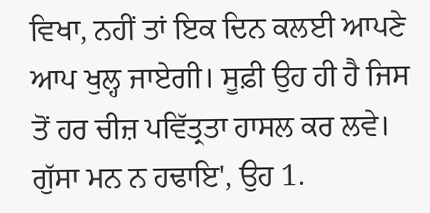ਵਿਖਾ, ਨਹੀਂ ਤਾਂ ਇਕ ਦਿਨ ਕਲਈ ਆਪਣੇ ਆਪ ਖੁਲ੍ਹ ਜਾਏਗੀ। ਸੂਫ਼ੀ ਉਹ ਹੀ ਹੈ ਜਿਸ ਤੋਂ ਹਰ ਚੀਜ਼ ਪਵਿੱਤ੍ਰਤਾ ਹਾਸਲ ਕਰ ਲਵੇ। ਗੁੱਸਾ ਮਨ ਨ ਹਢਾਇ', ਉਹ 1.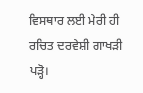ਵਿਸਥਾਰ ਲਈ ਮੇਰੀ ਹੀ ਰਚਿਤ ਦਰਵੇਸ਼ੀ ਗਾਖੜੀ ਪੜ੍ਹੋ।